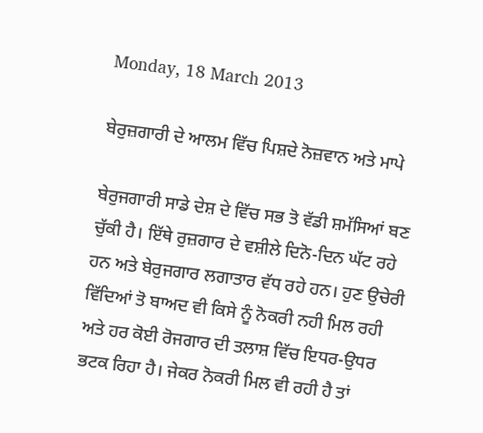Monday, 18 March 2013

ਬੇਰੁਜ਼ਗਾਰੀ ਦੇ ਆਲਮ ਵਿੱਚ ਪਿਸ਼ਦੇ ਨੋਜ਼ਵਾਨ ਅਤੇ ਮਾਪੇ

ਬੇਰੁਜਗਾਰੀ ਸਾਡੇ ਦੇਸ਼ ਦੇ ਵਿੱਚ ਸਭ ਤੋ ਵੱਡੀ ਸ਼ਮੱਸਿਆਂ ਬਣ ਚੁੱਕੀ ਹੈ। ਇੱਥੇ ਰੁਜ਼ਗਾਰ ਦੇ ਵਸ਼ੀਲੇ ਦਿਨੋ-ਦਿਨ ਘੱਟ ਰਹੇ ਹਨ ਅਤੇ ਬੇਰੁਜਗਾਰ ਲਗਾਤਾਰ ਵੱਧ ਰਹੇ ਹਨ। ਹੁਣ ਉਚੇਰੀ ਵਿੱਦਿਆਂ ਤੋ ਬਾਅਦ ਵੀ ਕਿਸੇ ਨੂੰ ਨੋਕਰੀ ਨਹੀ ਮਿਲ ਰਹੀ ਅਤੇ ਹਰ ਕੋਈ ਰੋਜਗਾਰ ਦੀ ਤਲਾਸ਼ ਵਿੱਚ ਇਧਰ-ਉਧਰ ਭਟਕ ਰਿਹਾ ਹੈ। ਜੇਕਰ ਨੋਕਰੀ ਮਿਲ ਵੀ ਰਹੀ ਹੈ ਤਾਂ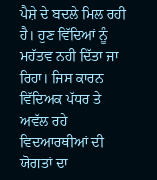ਪੈਸ਼ੇ ਦੇ ਬਦਲੇ ਮਿਲ ਰਹੀ ਹੈ। ਹੁਣ ਵਿੱਦਿਆਂ ਨੂੰ ਮਹੱਤਵ ਨਹੀ ਦਿੱਤਾ ਜਾ ਰਿਹਾ। ਜਿਸ ਕਾਰਨ ਵਿੱਦਿਅਕ ਪੱਧਰ ਤੇ ਅਵੱਲ ਰਹੇ ਵਿਦਆਰਥੀਆਂ ਦੀ ਯੋਗਤਾਂ ਦਾ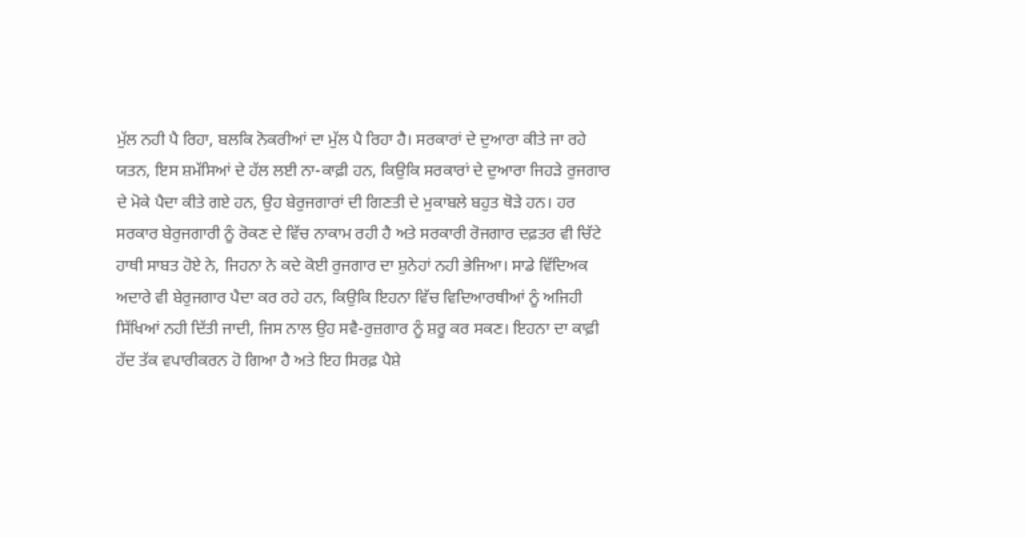ਮੁੱਲ ਨਹੀ ਪੈ ਰਿਹਾ, ਬਲਕਿ ਨੋਕਰੀਆਂ ਦਾ ਮੁੱਲ ਪੈ ਰਿਹਾ ਹੈ। ਸਰਕਾਰਾਂ ਦੇ ਦੁਆਰਾ ਕੀਤੇ ਜਾ ਰਹੇ ਯਤਨ, ਇਸ ਸ਼ਮੱਸਿਆਂ ਦੇ ਹੱਲ ਲਈ ਨਾ-ਕਾਫ਼ੀ ਹਨ, ਕਿਉਕਿ ਸਰਕਾਰਾਂ ਦੇ ਦੁਆਰਾ ਜਿਹੜੇ ਰੁਜਗਾਰ ਦੇ ਮੋਕੇ ਪੈਦਾ ਕੀਤੇ ਗਏ ਹਨ, ਉਹ ਬੇਰੁਜਗਾਰਾਂ ਦੀ ਗਿਣਤੀ ਦੇ ਮੁਕਾਬਲੇ ਬਹੁਤ ਥੋੜੇ ਹਨ। ਹਰ ਸਰਕਾਰ ਬੇਰੁਜਗਾਰੀ ਨੂੰ ਰੋਕਣ ਦੇ ਵਿੱਚ ਨਾਕਾਮ ਰਹੀ ਹੈ ਅਤੇ ਸਰਕਾਰੀ ਰੋਜਗਾਰ ਦਫ਼ਤਰ ਵੀ ਚਿੱਟੇ ਹਾਥੀ ਸਾਬਤ ਹੋਏ ਨੇ, ਜਿਹਨਾ ਨੇ ਕਦੇ ਕੋਈ ਰੁਜਗਾਰ ਦਾ ਸ਼ੁਨੇਹਾਂ ਨਹੀ ਭੇਜਿਆ। ਸਾਡੇ ਵਿੱਦਿਅਕ ਅਦਾਰੇ ਵੀ ਬੇਰੁਜਗਾਰ ਪੈਦਾ ਕਰ ਰਹੇ ਹਨ, ਕਿਉਕਿ ਇਹਨਾ ਵਿੱਚ ਵਿਦਿਆਰਥੀਆਂ ਨੂੰ ਅਜਿਹੀ ਸਿੱਖਿਆਂ ਨਹੀ ਦਿੱਤੀ ਜਾਦੀ, ਜਿਸ ਨਾਲ ਉਹ ਸਵੈ-ਰੁਜ਼ਗਾਰ ਨੂੰ ਸ਼ਰੂ ਕਰ ਸਕਣ। ਇਹਨਾ ਦਾ ਕਾਫ਼ੀ ਹੱਦ ਤੱਕ ਵਪਾਰੀਕਰਨ ਹੋ ਗਿਆ ਹੈ ਅਤੇ ਇਹ ਸਿਰਫ਼ ਪੈਸ਼ੇ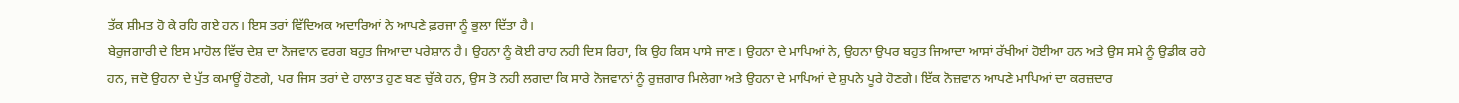ਤੱਕ ਸ਼ੀਮਤ ਹੋ ਕੇ ਰਹਿ ਗਏ ਹਨ। ਇਸ ਤਰਾਂ ਵਿੱਦਿਅਕ ਅਦਾਰਿਆਂ ਨੇ ਆਪਣੇ ਫ਼ਰਜਾ ਨੂੰ ਭੁਲਾ ਦਿੱਤਾ ਹੈ।
ਬੇਰੁਜਗਾਰੀ ਦੇ ਇਸ ਮਾਹੋਲ ਵਿੱਚ ਦੇਸ਼ ਦਾ ਨੋਜਵਾਨ ਵਰਗ ਬਹੁਤ ਜਿਆਦਾ ਪਰੇਸ਼ਾਨ ਹੈ। ਉਹਨਾ ਨੂੰ ਕੋਈ ਰਾਹ ਨਹੀ ਦਿਸ ਰਿਹਾ, ਕਿ ਉਹ ਕਿਸ ਪਾਸੇ ਜਾਣ। ਉਹਨਾ ਦੇ ਮਾਪਿਆਂ ਨੇ, ਉਹਨਾ ਉਪਰ ਬਹੁਤ ਜਿਆਦਾ ਆਸਾਂ ਰੱਖੀਆਂ ਹੋਈਆ ਹਨ ਅਤੇ ਉਸ ਸਮੇ ਨੂੰ ਉਡੀਕ ਰਹੇ ਹਨ, ਜਦੋ ਉਹਨਾ ਦੇ ਪੁੱਤ ਕਮਾਊਂ ਹੋਣਗੇ, ਪਰ ਜਿਸ ਤਰਾਂ ਦੇ ਹਾਲਾਤ ਹੁਣ ਬਣ ਚੁੱਕੇ ਹਨ, ਉਸ ਤੋ ਨਹੀ ਲਗਦਾ ਕਿ ਸਾਰੇ ਨੋਜਵਾਨਾਂ ਨੂੰ ਰੁਜ਼ਗਾਰ ਮਿਲੇਗਾ ਅਤੇ ਉਹਨਾ ਦੇ ਮਾਪਿਆਂ ਦੇ ਸ਼ੁਪਨੇ ਪੂਰੇ ਹੋਣਗੇ। ਇੱਕ ਨੋਜ਼ਵਾਨ ਆਪਣੇ ਮਾਪਿਆਂ ਦਾ ਕਰਜ਼ਦਾਰ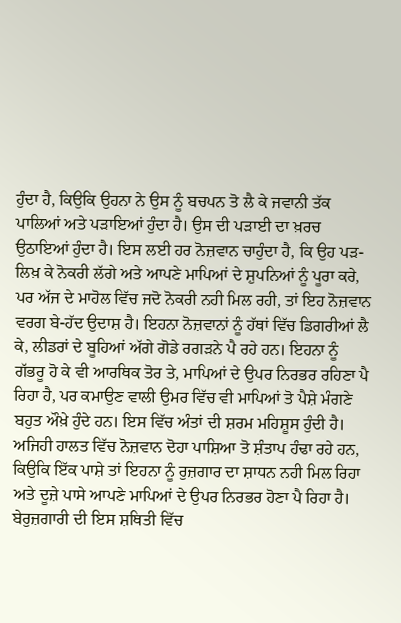ਹੁੰਦਾ ਹੈ, ਕਿਉਕਿ ਉਹਨਾ ਨੇ ਉਸ ਨੂੰ ਬਚਪਨ ਤੋ ਲੈ ਕੇ ਜਵਾਨੀ ਤੱਕ ਪਾਲਿਆਂ ਅਤੇ ਪੜਾਇਆਂ ਹੁੰਦਾ ਹੈ। ਉਸ ਦੀ ਪੜਾਈ ਦਾ ਖ਼ਰਚ ਉਠਾਇਆਂ ਹੁੰਦਾ ਹੈ। ਇਸ ਲਈ ਹਰ ਨੋਜ਼ਵਾਨ ਚਾਹੁੰਦਾ ਹੈ, ਕਿ ਉਹ ਪੜ-ਲਿਖ਼ ਕੇ ਨੋਕਰੀ ਲੱਗੇ ਅਤੇ ਆਪਣੇ ਮਾਪਿਆਂ ਦੇ ਸ਼ੁਪਨਿਆਂ ਨੂੰ ਪੂਰਾ ਕਰੇ, ਪਰ ਅੱਜ ਦੇ ਮਾਹੋਲ ਵਿੱਚ ਜਦੋ ਨੋਕਰੀ ਨਹੀ ਮਿਲ ਰਹੀ, ਤਾਂ ਇਹ ਨੋਜ਼ਵਾਨ ਵਰਗ ਬੇ-ਹੱਦ ਉਦਾਸ਼ ਹੈ। ਇਹਨਾ ਨੋਜ਼ਵਾਨਾਂ ਨੂੰ ਹੱਥਾਂ ਵਿੱਚ ਡਿਗਰੀਆਂ ਲੈ ਕੇ, ਲੀਡਰਾਂ ਦੇ ਬੂਹਿਆਂ ਅੱਗੇ ਗੋਡੇ ਰਗੜਨੇ ਪੈ ਰਹੇ ਹਨ। ਇਹਨਾ ਨੂੰ ਗੱਭਰੂ ਹੋ ਕੇ ਵੀ ਆਰਥਿਕ ਤੋਰ ਤੇ, ਮਾਪਿਆਂ ਦੇ ਉਪਰ ਨਿਰਭਰ ਰਹਿਣਾ ਪੈ ਰਿਹਾ ਹੈ, ਪਰ ਕਮਾਉਣ ਵਾਲੀ ਉਮਰ ਵਿੱਚ ਵੀ ਮਾਪਿਆਂ ਤੋ ਪੈਸ਼ੇ ਮੰਗਣੇ ਬਹੁਤ ਔਖ਼ੇ ਹੁੰਦੇ ਹਨ। ਇਸ ਵਿੱਚ ਅੰਤਾਂ ਦੀ ਸ਼ਰਮ ਮਹਿਸ਼ੂਸ ਹੁੰਦੀ ਹੈ। ਅਜਿਹੀ ਹਾਲਤ ਵਿੱਚ ਨੋਜ਼ਵਾਨ ਦੋਹਾ ਪਾਸ਼ਿਆ ਤੋ ਸ਼ੰਤਾਪ ਹੰਢਾ ਰਹੇ ਹਨ, ਕਿਉਕਿ ਇੱਕ ਪਾਸ਼ੇ ਤਾਂ ਇਹਨਾ ਨੂੰ ਰੁਜ਼ਗਾਰ ਦਾ ਸ਼ਾਧਨ ਨਹੀ ਮਿਲ ਰਿਹਾ ਅਤੇ ਦੂਜ਼ੇ ਪਾਸੇ ਆਪਣੇ ਮਾਪਿਆਂ ਦੇ ਉਪਰ ਨਿਰਭਰ ਹੋਣਾ ਪੈ ਰਿਹਾ ਹੈ। ਬੇਰੁਜ਼ਗਾਰੀ ਦੀ ਇਸ ਸ਼ਥਿਤੀ ਵਿੱਚ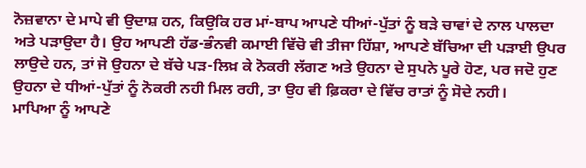ਨੋਜ਼ਵਾਨਾ ਦੇ ਮਾਪੇ ਵੀ ਉਦਾਸ਼ ਹਨ, ਕਿਉਕਿ ਹਰ ਮਾਂ-ਬਾਪ ਆਪਣੇ ਧੀਆਂ-ਪੁੱਤਾਂ ਨੂੰ ਬੜੇ ਚਾਵਾਂ ਦੇ ਨਾਲ ਪਾਲਦਾ ਅਤੇ ਪੜਾਉਦਾ ਹੈ। ਉਹ ਆਪਣੀ ਹੱਡ-ਭੰਨਵੀ ਕਮਾਈ ਵਿੱਚੋ ਵੀ ਤੀਜਾ ਹਿੱਸ਼ਾ, ਆਪਣੇ ਬੱਚਿਆ ਦੀ ਪੜਾਈ ਉਪਰ ਲਾਉਦੇ ਹਨ, ਤਾਂ ਜੋ ਉਹਨਾ ਦੇ ਬੱਚੇ ਪੜ-ਲਿਖ਼ ਕੇ ਨੋਕਰੀ ਲੱਗਣ ਅਤੇ ਉਹਨਾ ਦੇ ਸੁਪਨੇ ਪੂਰੇ ਹੋਣ, ਪਰ ਜਦੋ ਹੁਣ ਉਹਨਾ ਦੇ ਧੀਆਂ-ਪੁੱਤਾਂ ਨੂੰ ਨੋਕਰੀ ਨਹੀ ਮਿਲ ਰਹੀ, ਤਾ ਉਹ ਵੀ ਫ਼ਿਕਰਾ ਦੇ ਵਿੱਚ ਰਾਤਾਂ ਨੂੰ ਸੋਦੇ ਨਹੀ।
ਮਾਪਿਆ ਨੂੰ ਆਪਣੇ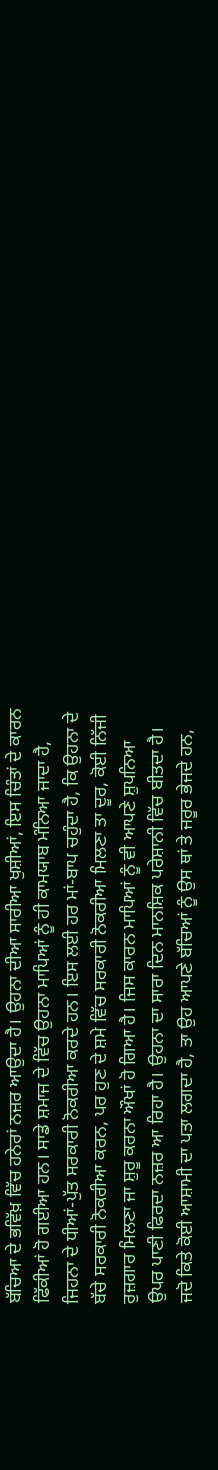ਬੱਚਿਆ ਦੇ ਭਵਿੱਖ਼ ਵਿੱਚ ਹਨੇਰਾਂ ਨਜ਼ਰ ਆਉਦਾ ਹੈ। ਉਹਨਾ ਦੀਆ ਸਾਰੀਆ ਖੁਸ਼ੀਆਂ, ਇਸ ਚਿੰਤਾਂ ਦੇ ਕਾਰਨ ਫਿੱਕੀਆਂ ਹੋ ਗਈਆ ਹਨ। ਸਾਡੇ ਸ਼ਮਾਜ ਦੇ ਵਿੱਚ ਉਹਨਾ ਮਾਪਿਆਂ ਨੂੰ ਹੀ ਕਾਮਯਾਬ ਮੰਨਿਆ ਜਾਦਾ ਹੈ, ਜਿਹਨਾ ਦੇ ਧੀਆਂ-ਪੁੱਤ ਸਰਕਾਰੀ ਨੋਕਰੀਆ ਕਰਦੇ ਹਨ। ਇਸ ਲਈ ਹਰ ਮਾਂ-ਬਾਪ ਚਹੁੰਦਾ ਹੈ, ਕਿ ਉਹਨਾ ਦੇ ਬੱਚੇ ਸਰਕਾਰੀ ਨੋਕਰੀਆ ਕਰਨ, ਪਰ ਹੁਣ ਦੇ ਸ਼ਮੇ ਵਿੱਚ ਸਰਕਾਰੀ ਨੋਕਰੀਆ ਮਿਲਣਾ ਤਾ ਦੂਰ, ਕੋਈ ਨਿੱਜੀ ਰੁਜ਼ਗਾਰ ਮਿਲਣਾ ਜਾ ਸ਼ੁਰੂ ਕਰਨਾ ਔਖਾਂ ਹੋ ਗਿਆ ਹੈ। ਜਿਸ ਕਾਰਨ ਮਾਪਿਆਂ ਨੂੰ ਵੀ ਆਪਣੇ ਸ਼ੁਪਨਿਆ ਉਪਰ ਪਾਣੀ ਫਿਰਦਾ ਨਜ਼ਰ ਆ ਰਿਹਾ ਹੈ। ਉਹਨਾ ਦਾ ਸਾਰਾ ਦਿਨ ਮਾਨਸ਼ਿਕ ਪਰੇਸ਼ਾਨੀ ਵਿੱਚ ਬੀਤਦਾ ਹੈ। ਜਦੋ ਕਿਤੇ ਕੋਈ ਆਸ਼ਾਮੀ ਦਾ ਪਤਾ ਲਗਦਾ ਹੈ, ਤਾ ਉਹ ਆਪਣੇ ਬੱਚਿਆਂ ਨੂੰ ਉਸ ਥਾਂ ਤੇ ਜਰੂਰ ਭੇਜਦੇ ਹਨ,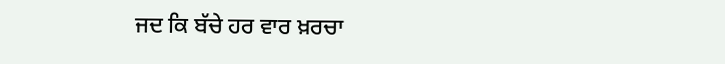ਜਦ ਕਿ ਬੱਚੇ ਹਰ ਵਾਰ ਖ਼ਰਚਾ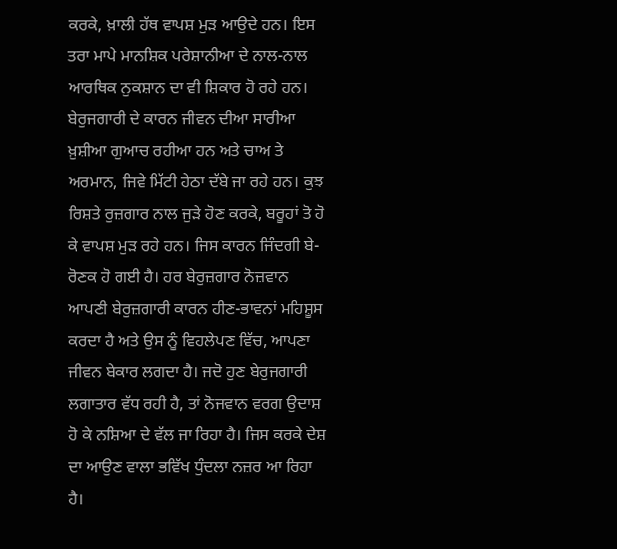ਕਰਕੇ, ਖ਼ਾਲੀ ਹੱਥ ਵਾਪਸ਼ ਮੁੜ ਆਉਦੇ ਹਨ। ਇਸ ਤਰਾ ਮਾਪੇ ਮਾਨਸ਼ਿਕ ਪਰੇਸ਼ਾਨੀਆ ਦੇ ਨਾਲ-ਨਾਲ ਆਰਥਿਕ ਨੁਕਸ਼ਾਨ ਦਾ ਵੀ ਸ਼ਿਕਾਰ ਹੋ ਰਹੇ ਹਨ।
ਬੇਰੁਜਗਾਰੀ ਦੇ ਕਾਰਨ ਜੀਵਨ ਦੀਆ ਸਾਰੀਆ ਖ਼ੁਸ਼ੀਆ ਗੁਆਚ ਰਹੀਆ ਹਨ ਅਤੇ ਚਾਅ ਤੇ ਅਰਮਾਨ, ਜਿਵੇ ਮਿੱਟੀ ਹੇਠਾ ਦੱਬੇ ਜਾ ਰਹੇ ਹਨ। ਕੁਝ ਰਿਸ਼ਤੇ ਰੁਜ਼ਗਾਰ ਨਾਲ ਜੁੜੇ ਹੋਣ ਕਰਕੇ, ਬਰੂਹਾਂ ਤੋ ਹੋ ਕੇ ਵਾਪਸ਼ ਮੁੜ ਰਹੇ ਹਨ। ਜਿਸ ਕਾਰਨ ਜਿੰਦਗੀ ਬੇ-ਰੋਣਕ ਹੋ ਗਈ ਹੈ। ਹਰ ਬੇਰੁਜ਼ਗਾਰ ਨੋਜ਼ਵਾਨ ਆਪਣੀ ਬੇਰੁਜ਼ਗਾਰੀ ਕਾਰਨ ਹੀਣ-ਭਾਵਨਾਂ ਮਹਿਸ਼ੂਸ ਕਰਦਾ ਹੈ ਅਤੇ ਉਸ ਨੂੰ ਵਿਹਲੇਪਣ ਵਿੱਚ, ਆਪਣਾ ਜੀਵਨ ਬੇਕਾਰ ਲਗਦਾ ਹੈ। ਜਦੋ ਹੁਣ ਬੇਰੁਜਗਾਰੀ ਲਗਾਤਾਰ ਵੱਧ ਰਹੀ ਹੈ, ਤਾਂ ਨੋਜਵਾਨ ਵਰਗ ਉਦਾਸ਼ ਹੋ ਕੇ ਨਸ਼ਿਆ ਦੇ ਵੱਲ ਜਾ ਰਿਹਾ ਹੈ। ਜਿਸ ਕਰਕੇ ਦੇਸ਼ ਦਾ ਆਉਣ ਵਾਲਾ ਭਵਿੱਖ ਧੁੰਦਲਾ ਨਜ਼ਰ ਆ ਰਿਹਾ ਹੈ।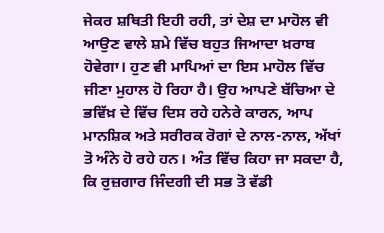ਜੇਕਰ ਸ਼ਥਿਤੀ ਇਹੀ ਰਹੀ, ਤਾਂ ਦੇਸ਼ ਦਾ ਮਾਹੋਲ ਵੀ ਆਉਣ ਵਾਲੇ ਸ਼ਮੇ ਵਿੱਚ ਬਹੁਤ ਜਿਆਦਾ ਖ਼ਰਾਬ ਹੋਵੇਗਾ। ਹੁਣ ਵੀ ਮਾਪਿਆਂ ਦਾ ਇਸ ਮਾਹੋਲ ਵਿੱਚ ਜੀਣਾ ਮੁਹਾਲ ਹੋ ਰਿਹਾ ਹੈ। ਉਹ ਆਪਣੇ ਬੱਚਿਆ ਦੇ ਭਵਿੱਖ਼ ਦੇ ਵਿੱਚ ਦਿਸ ਰਹੇ ਹਨੇਰੇ ਕਾਰਨ, ਆਪ ਮਾਨਸ਼ਿਕ ਅਤੇ ਸਰੀਰਕ ਰੋਗਾਂ ਦੇ ਨਾਲ-ਨਾਲ, ਅੱਖਾਂ ਤੋ ਅੰਨੇ ਹੋ ਰਹੇ ਹਨ। ਅੰਤ ਵਿੱਚ ਕਿਹਾ ਜਾ ਸਕਦਾ ਹੈ, ਕਿ ਰੁਜ਼ਗਾਰ ਜਿੰਦਗੀ ਦੀ ਸਭ ਤੋ ਵੱਡੀ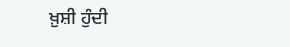ਖ਼ੁਸ਼ੀ ਹੁੰਦੀ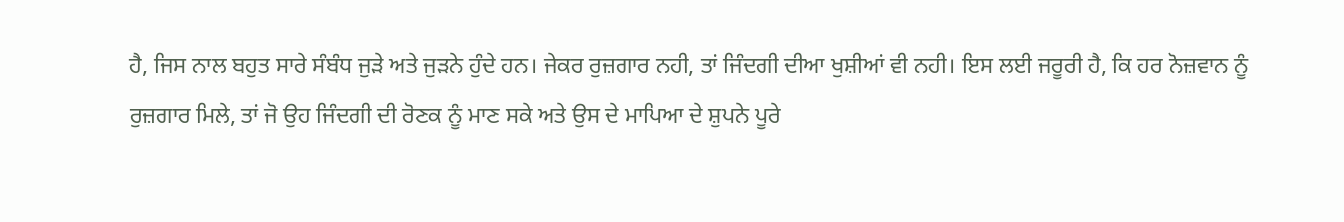ਹੈ, ਜਿਸ ਨਾਲ ਬਹੁਤ ਸਾਰੇ ਸੰਬੰਧ ਜੁੜੇ ਅਤੇ ਜੁੜਨੇ ਹੁੰਦੇ ਹਨ। ਜੇਕਰ ਰੁਜ਼ਗਾਰ ਨਹੀ, ਤਾਂ ਜਿੰਦਗੀ ਦੀਆ ਖੁਸ਼ੀਆਂ ਵੀ ਨਹੀ। ਇਸ ਲਈ ਜਰੂਰੀ ਹੈ, ਕਿ ਹਰ ਨੋਜ਼ਵਾਨ ਨੂੰ ਰੁਜ਼ਗਾਰ ਮਿਲੇ, ਤਾਂ ਜੋ ਉਹ ਜਿੰਦਗੀ ਦੀ ਰੋਣਕ ਨੂੰ ਮਾਣ ਸਕੇ ਅਤੇ ਉਸ ਦੇ ਮਾਪਿਆ ਦੇ ਸ਼ੁਪਨੇ ਪੂਰੇ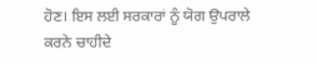ਹੋਣ। ਇਸ ਲਈ ਸਰਕਾਰਾਂ ਨੂੰ ਯੋਗ ਉਪਰਾਲੇ ਕਰਨੇ ਚਾਹੀਦੇ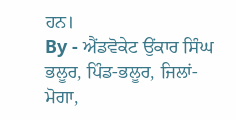ਹਨ।
By - ਐਂਡਵੋਕੇਟ ਉਂਕਾਰ ਸਿੰਘ ਭਲੂਰ, ਪਿੰਡ-ਭਲੂਰ, ਜਿਲਾਂ-ਮੋਗਾ,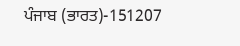ਪੰਜਾਬ (ਭਾਰਤ)-151207